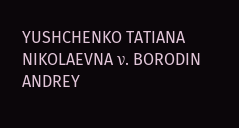YUSHCHENKO TATIANA NIKOLAEVNA ν. BORODIN ANDREY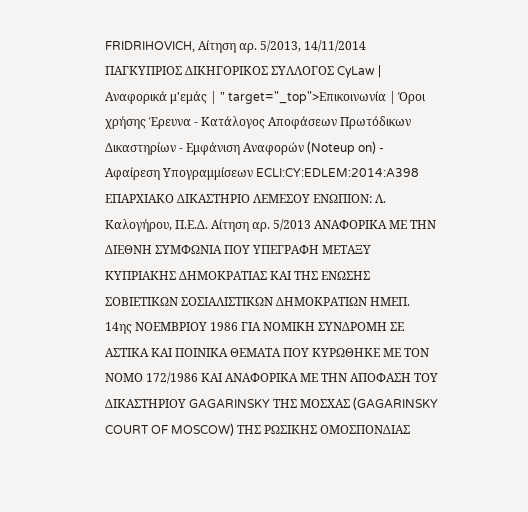FRIDRIHOVICH, Aίτηση αρ. 5/2013, 14/11/2014 ΠΑΓΚΥΠΡΙΟΣ ΔΙΚΗΓΟΡΙΚΟΣ ΣΥΛΛΟΓΟΣ CyLaw | Αναφορικά μ'εμάς | " target="_top">Επικοινωνία | Όροι χρήσης Έρευνα - Κατάλογος Αποφάσεων Πρωτόδικων Δικαστηρίων - Εμφάνιση Αναφορών (Noteup on) - Αφαίρεση Υπογραμμίσεων ECLI:CY:EDLEM:2014:A398 ΕΠΑΡΧΙΑΚΟ ΔΙΚΑΣΤΗΡΙΟ ΛΕΜΕΣΟΥ ΕΝΩΠΙΟΝ: Λ. Καλογήρου, Π.Ε.Δ. Aίτηση αρ. 5/2013 ΑΝΑΦΟΡΙΚΑ ΜΕ ΤΗΝ ΔΙΕΘΝΗ ΣΥΜΦΩΝΙΑ ΠΟΥ ΥΠΕΓΡΑΦΗ ΜΕΤΑΞΥ ΚΥΠΡΙΑΚΗΣ ΔΗΜΟΚΡΑΤΙΑΣ ΚΑΙ ΤΗΣ ΕΝΩΣΗΣ ΣΟΒΙΕΤΙΚΩΝ ΣΟΣΙΑΛΙΣΤΙΚΩΝ ΔΗΜΟΚΡΑΤΙΩΝ ΗΜΕΠ. 14ης ΝΟΕΜΒΡΙΟΥ 1986 ΓΙΑ ΝΟΜΙΚΗ ΣΥΝΔΡΟΜΗ ΣΕ ΑΣΤΙΚΑ ΚΑΙ ΠΟΙΝΙΚΑ ΘΕΜΑΤΑ ΠΟΥ ΚΥΡΩΘΗΚΕ ΜΕ ΤΟΝ ΝΟΜΟ 172/1986 ΚΑΙ ΑΝΑΦΟΡΙΚΑ ΜΕ ΤΗΝ ΑΠΟΦΑΣΗ ΤΟΥ ΔΙΚΑΣΤΗΡΙΟΥ GAGARINSKY ΤΗΣ ΜΟΣΧΑΣ (GAGARINSKY COURT OF MOSCOW) ΤΗΣ ΡΩΣΙΚΗΣ ΟΜΟΣΠΟΝΔΙΑΣ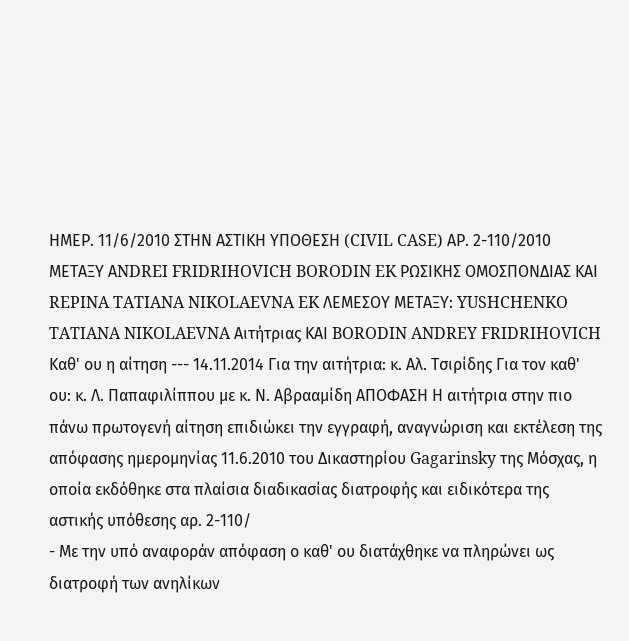ΗΜΕΡ. 11/6/2010 ΣΤΗΝ ΑΣΤΙΚΗ ΥΠΟΘΕΣΗ (CIVIL CASE) ΑΡ. 2-110/2010 ΜΕΤΑΞΥ ΑNDREI FRIDRIHOVICH BORODIN EK ΡΩΣΙΚΗΣ ΟΜΟΣΠΟΝΔΙΑΣ ΚΑΙ REPINA TATIANA NIKOLAEVNA EK ΛΕΜΕΣΟΥ ΜΕΤΑΞΥ: YUSHCHENKO TATIANA NIKOLAEVNA Αιτήτριας ΚΑΙ BORODIN ANDREY FRIDRIHOVICH Καθ' ου η αίτηση --- 14.11.2014 Για την αιτήτρια: κ. Αλ. Τσιρίδης Για τον καθ' ου: κ. Λ. Παπαφιλίππου με κ. Ν. Αβρααμίδη ΑΠΟΦΑΣΗ Η αιτήτρια στην πιο πάνω πρωτογενή αίτηση επιδιώκει την εγγραφή, αναγνώριση και εκτέλεση της απόφασης ημερομηνίας 11.6.2010 του Δικαστηρίου Gagarinsky της Μόσχας, η οποία εκδόθηκε στα πλαίσια διαδικασίας διατροφής και ειδικότερα της αστικής υπόθεσης αρ. 2-110/
- Με την υπό αναφοράν απόφαση ο καθ' ου διατάχθηκε να πληρώνει ως διατροφή των ανηλίκων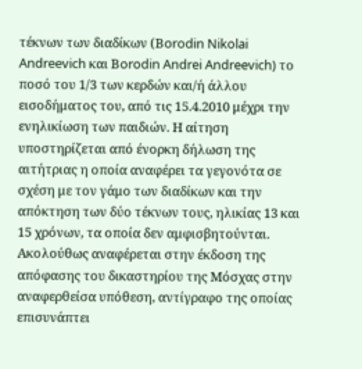τέκνων των διαδίκων (Βorodin Nikolai Andreevich και Βorodin Andrei Andreevich) το ποσό του 1/3 των κερδών και/ή άλλου εισοδήματος του, από τις 15.4.2010 μέχρι την ενηλικίωση των παιδιών. Η αίτηση υποστηρίζεται από ένορκη δήλωση της αιτήτριας η οποία αναφέρει τα γεγονότα σε σχέση με τον γάμο των διαδίκων και την απόκτηση των δύο τέκνων τους, ηλικίας 13 και 15 χρόνων, τα οποία δεν αμφισβητούνται. Ακολούθως αναφέρεται στην έκδοση της απόφασης του δικαστηρίου της Μόσχας στην αναφερθείσα υπόθεση, αντίγραφο της οποίας επισυνάπτει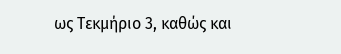ως Τεκμήριο 3, καθώς και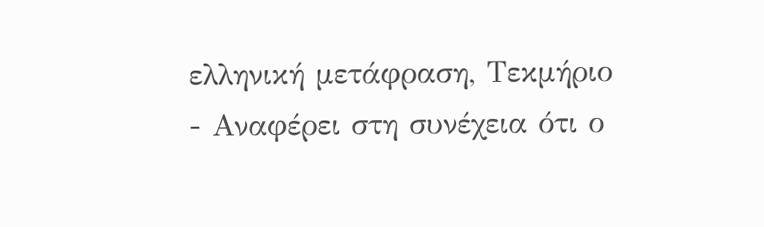ελληνική μετάφραση, Τεκμήριο
- Αναφέρει στη συνέχεια ότι ο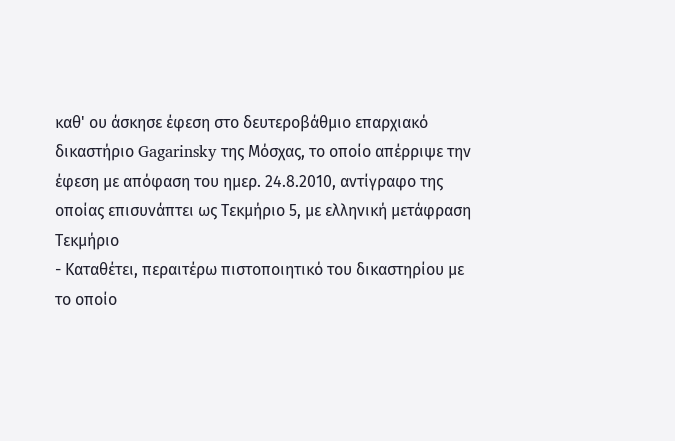καθ' ου άσκησε έφεση στο δευτεροβάθμιο επαρχιακό δικαστήριο Gagarinsky της Μόσχας, το οποίο απέρριψε την έφεση με απόφαση του ημερ. 24.8.2010, αντίγραφο της οποίας επισυνάπτει ως Τεκμήριο 5, με ελληνική μετάφραση Τεκμήριο
- Καταθέτει, περαιτέρω πιστοποιητικό του δικαστηρίου με το οποίο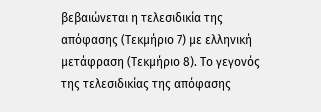βεβαιώνεται η τελεσιδικία της απόφασης (Τεκμήριο 7) με ελληνική μετάφραση (Τεκμήριο 8). Το γεγονός της τελεσιδικίας της απόφασης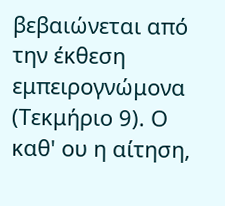βεβαιώνεται από την έκθεση εμπειρογνώμονα (Τεκμήριο 9). Ο καθ' ου η αίτηση,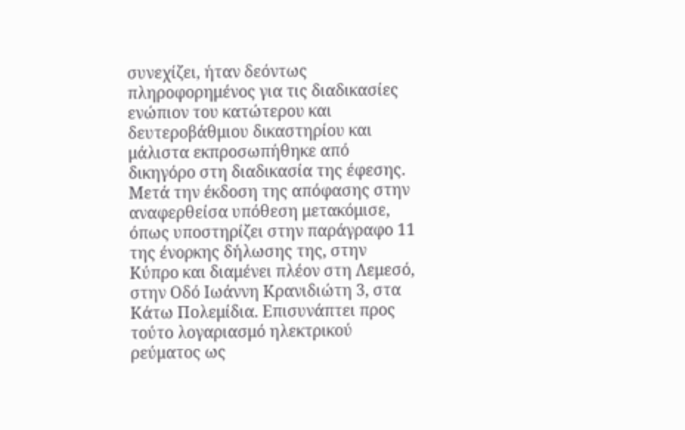συνεχίζει, ήταν δεόντως πληροφορημένος για τις διαδικασίες ενώπιον του κατώτερου και δευτεροβάθμιου δικαστηρίου και μάλιστα εκπροσωπήθηκε από δικηγόρο στη διαδικασία της έφεσης. Μετά την έκδοση της απόφασης στην αναφερθείσα υπόθεση μετακόμισε, όπως υποστηρίζει στην παράγραφο 11 της ένορκης δήλωσης της, στην Κύπρο και διαμένει πλέον στη Λεμεσό, στην Οδό Ιωάννη Κρανιδιώτη 3, στα Κάτω Πολεμίδια. Επισυνάπτει προς τούτο λογαριασμό ηλεκτρικού ρεύματος ως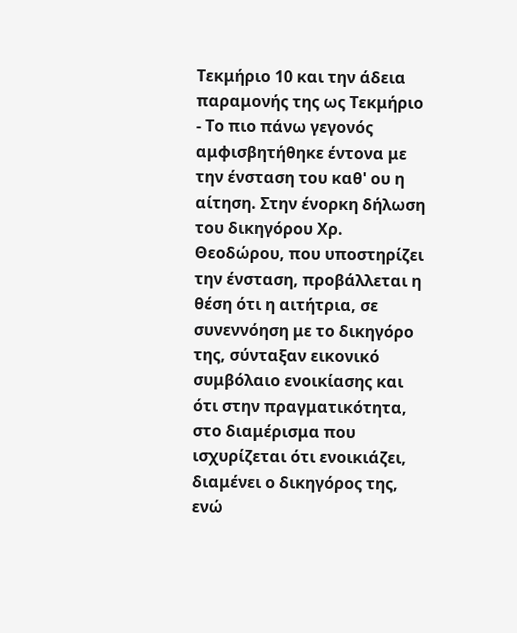Τεκμήριο 10 και την άδεια παραμονής της ως Τεκμήριο
- Το πιο πάνω γεγονός αμφισβητήθηκε έντονα με την ένσταση του καθ' ου η αίτηση. Στην ένορκη δήλωση του δικηγόρου Χρ. Θεοδώρου, που υποστηρίζει την ένσταση, προβάλλεται η θέση ότι η αιτήτρια, σε συνεννόηση με το δικηγόρο της, σύνταξαν εικονικό συμβόλαιο ενοικίασης και ότι στην πραγματικότητα, στο διαμέρισμα που ισχυρίζεται ότι ενοικιάζει, διαμένει ο δικηγόρος της, ενώ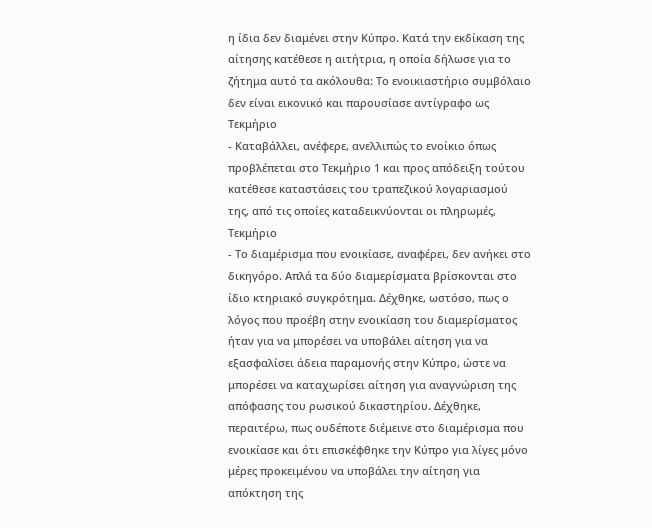η ίδια δεν διαμένει στην Κύπρο. Κατά την εκδίκαση της αίτησης κατέθεσε η αιτήτρια, η οποία δήλωσε για το ζήτημα αυτό τα ακόλουθα: Το ενοικιαστήριο συμβόλαιο δεν είναι εικονικό και παρουσίασε αντίγραφο ως Τεκμήριο
- Καταβάλλει, ανέφερε, ανελλιπώς το ενοίκιο όπως προβλέπεται στο Τεκμήριο 1 και προς απόδειξη τούτου κατέθεσε καταστάσεις του τραπεζικού λογαριασμού της, από τις οποίες καταδεικνύονται οι πληρωμές, Τεκμήριο
- Το διαμέρισμα που ενοικίασε, αναφέρει, δεν ανήκει στο δικηγόρο. Απλά τα δύο διαμερίσματα βρίσκονται στο ίδιο κτηριακό συγκρότημα. Δέχθηκε, ωστόσο, πως ο λόγος που προέβη στην ενοικίαση του διαμερίσματος ήταν για να μπορέσει να υποβάλει αίτηση για να εξασφαλίσει άδεια παραμονής στην Κύπρο, ώστε να μπορέσει να καταχωρίσει αίτηση για αναγνώριση της απόφασης του ρωσικού δικαστηρίου. Δέχθηκε, περαιτέρω, πως ουδέποτε διέμεινε στο διαμέρισμα που ενοικίασε και ότι επισκέφθηκε την Κύπρο για λίγες μόνο μέρες προκειμένου να υποβάλει την αίτηση για απόκτηση της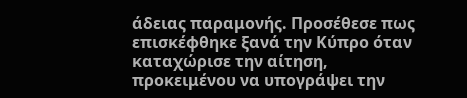άδειας παραμονής. Προσέθεσε πως επισκέφθηκε ξανά την Κύπρο όταν καταχώρισε την αίτηση, προκειμένου να υπογράψει την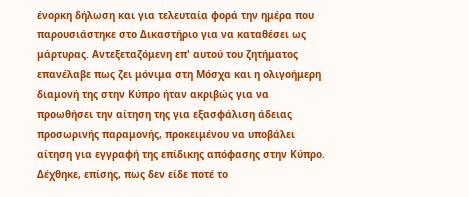ένορκη δήλωση και για τελευταία φορά την ημέρα που παρουσιάστηκε στο Δικαστήριο για να καταθέσει ως μάρτυρας. Αντεξεταζόμενη επ' αυτού του ζητήματος επανέλαβε πως ζει μόνιμα στη Μόσχα και η ολιγοήμερη διαμονή της στην Κύπρο ήταν ακριβώς για να προωθήσει την αίτηση της για εξασφάλιση άδειας προσωρινής παραμονής, προκειμένου να υποβάλει αίτηση για εγγραφή της επίδικης απόφασης στην Κύπρο. Δέχθηκε, επίσης, πως δεν είδε ποτέ το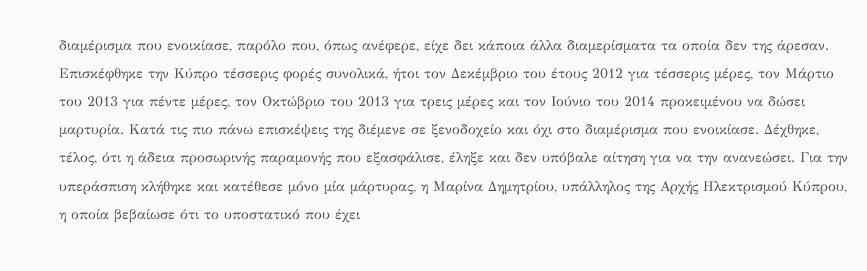διαμέρισμα που ενοικίασε, παρόλο που, όπως ανέφερε, είχε δει κάποια άλλα διαμερίσματα τα οποία δεν της άρεσαν. Επισκέφθηκε την Κύπρο τέσσερις φορές συνολικά, ήτοι τον Δεκέμβριο του έτους 2012 για τέσσερις μέρες, τον Μάρτιο του 2013 για πέντε μέρες, τον Οκτώβριο του 2013 για τρεις μέρες και τον Ιούνιο του 2014 προκειμένου να δώσει μαρτυρία. Κατά τις πιο πάνω επισκέψεις της διέμενε σε ξενοδοχείο και όχι στο διαμέρισμα που ενοικίασε. Δέχθηκε, τέλος, ότι η άδεια προσωρινής παραμονής που εξασφάλισε, έληξε και δεν υπόβαλε αίτηση για να την ανανεώσει. Για την υπεράσπιση κλήθηκε και κατέθεσε μόνο μία μάρτυρας, η Μαρίνα Δημητρίου, υπάλληλος της Αρχής Ηλεκτρισμού Κύπρου, η οποία βεβαίωσε ότι το υποστατικό που έχει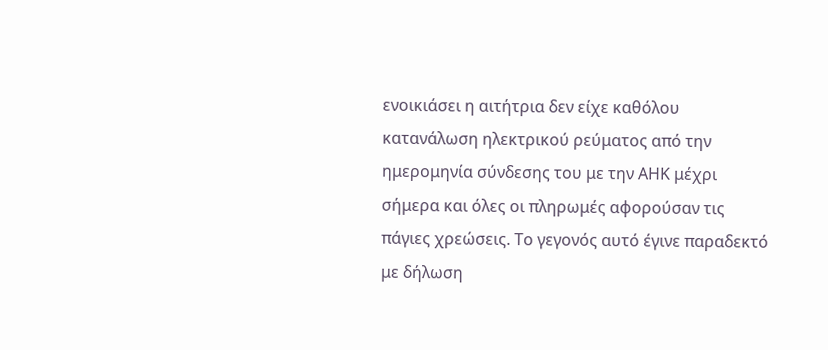ενοικιάσει η αιτήτρια δεν είχε καθόλου κατανάλωση ηλεκτρικού ρεύματος από την ημερομηνία σύνδεσης του με την ΑΗΚ μέχρι σήμερα και όλες οι πληρωμές αφορούσαν τις πάγιες χρεώσεις. Το γεγονός αυτό έγινε παραδεκτό με δήλωση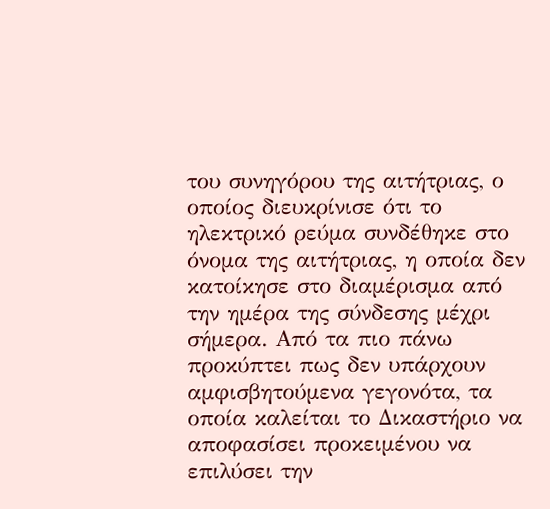του συνηγόρου της αιτήτριας, ο οποίος διευκρίνισε ότι το ηλεκτρικό ρεύμα συνδέθηκε στο όνομα της αιτήτριας, η οποία δεν κατοίκησε στο διαμέρισμα από την ημέρα της σύνδεσης μέχρι σήμερα. Από τα πιο πάνω προκύπτει πως δεν υπάρχουν αμφισβητούμενα γεγονότα, τα οποία καλείται το Δικαστήριο να αποφασίσει προκειμένου να επιλύσει την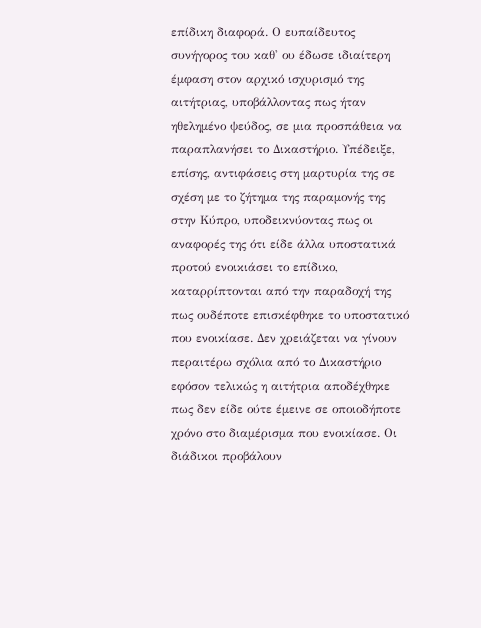επίδικη διαφορά. Ο ευπαίδευτος συνήγορος του καθ' ου έδωσε ιδιαίτερη έμφαση στον αρχικό ισχυρισμό της αιτήτριας, υποβάλλοντας πως ήταν ηθελημένο ψεύδος, σε μια προσπάθεια να παραπλανήσει το Δικαστήριο. Υπέδειξε, επίσης, αντιφάσεις στη μαρτυρία της σε σχέση με το ζήτημα της παραμονής της στην Κύπρο, υποδεικνύοντας πως οι αναφορές της ότι είδε άλλα υποστατικά προτού ενοικιάσει το επίδικο, καταρρίπτονται από την παραδοχή της πως ουδέποτε επισκέφθηκε το υποστατικό που ενοικίασε. Δεν χρειάζεται να γίνουν περαιτέρω σχόλια από το Δικαστήριο εφόσον τελικώς η αιτήτρια αποδέχθηκε πως δεν είδε ούτε έμεινε σε οποιοδήποτε χρόνο στο διαμέρισμα που ενοικίασε. Οι διάδικοι προβάλουν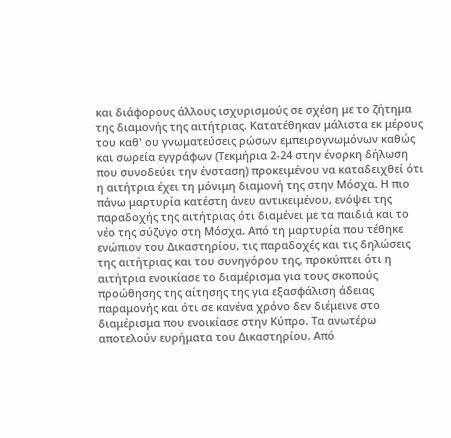και διάφορους άλλους ισχυρισμούς σε σχέση με το ζήτημα της διαμονής της αιτήτριας. Κατατέθηκαν μάλιστα εκ μέρους του καθ' ου γνωματεύσεις ρώσων εμπειρογνωμόνων καθώς και σωρεία εγγράφων (Τεκμήρια 2-24 στην ένορκη δήλωση που συνοδεύει την ένσταση) προκειμένου να καταδειχθεί ότι η αιτήτρια έχει τη μόνιμη διαμονή της στην Μόσχα. Η πιο πάνω μαρτυρία κατέστη άνευ αντικειμένου, ενόψει της παραδοχής της αιτήτριας ότι διαμένει με τα παιδιά και το νέο της σύζυγο στη Μόσχα. Από τη μαρτυρία που τέθηκε ενώπιον του Δικαστηρίου, τις παραδοχές και τις δηλώσεις της αιτήτριας και του συνηγόρου της, προκύπτει ότι η αιτήτρια ενοικίασε το διαμέρισμα για τους σκοπούς προώθησης της αίτησης της για εξασφάλιση άδειας παραμονής και ότι σε κανένα χρόνο δεν διέμεινε στο διαμέρισμα που ενοικίασε στην Κύπρο. Τα ανωτέρω αποτελούν ευρήματα του Δικαστηρίου. Από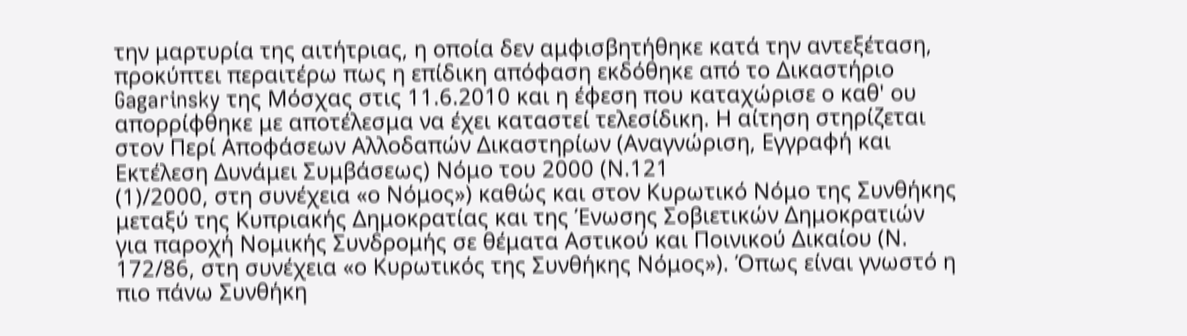την μαρτυρία της αιτήτριας, η οποία δεν αμφισβητήθηκε κατά την αντεξέταση, προκύπτει περαιτέρω πως η επίδικη απόφαση εκδόθηκε από το Δικαστήριο Gagarinsky της Μόσχας στις 11.6.2010 και η έφεση που καταχώρισε ο καθ' ου απορρίφθηκε με αποτέλεσμα να έχει καταστεί τελεσίδικη. Η αίτηση στηρίζεται στον Περί Αποφάσεων Αλλοδαπών Δικαστηρίων (Αναγνώριση, Εγγραφή και Εκτέλεση Δυνάμει Συμβάσεως) Νόμο του 2000 (Ν.121
(1)/2000, στη συνέχεια «ο Νόμος») καθώς και στον Κυρωτικό Νόμο της Συνθήκης μεταξύ της Κυπριακής Δημοκρατίας και της Ένωσης Σοβιετικών Δημοκρατιών για παροχή Νομικής Συνδρομής σε θέματα Αστικού και Ποινικού Δικαίου (Ν. 172/86, στη συνέχεια «ο Κυρωτικός της Συνθήκης Νόμος»). Όπως είναι γνωστό η πιο πάνω Συνθήκη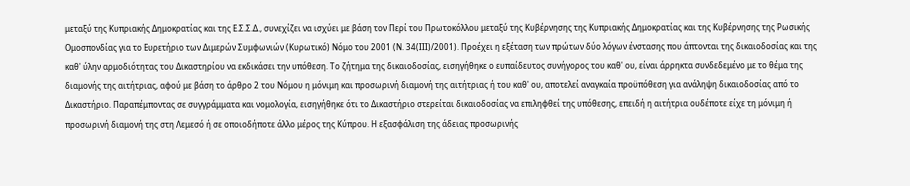μεταξύ της Κυπριακής Δημοκρατίας και της Ε.Σ.Σ.Δ., συνεχίζει να ισχύει με βάση τον Περί του Πρωτοκόλλου μεταξύ της Κυβέρνησης της Κυπριακής Δημοκρατίας και της Κυβέρνησης της Ρωσικής Ομοσπονδίας για το Ευρετήριο των Διμερών Συμφωνιών (Κυρωτικό) Νόμο του 2001 (Ν. 34(ΙΙΙ)/2001). Προέχει η εξέταση των πρώτων δύο λόγων ένστασης που άπτονται της δικαιοδοσίας και της καθ' ύλην αρμοδιότητας του Δικαστηρίου να εκδικάσει την υπόθεση. Το ζήτημα της δικαιοδοσίας, εισηγήθηκε ο ευπαίδευτος συνήγορος του καθ' ου, είναι άρρηκτα συνδεδεμένο με το θέμα της διαμονής της αιτήτριας, αφού με βάση το άρθρο 2 του Νόμου η μόνιμη και προσωρινή διαμονή της αιτήτριας ή του καθ' ου, αποτελεί αναγκαία προϋπόθεση για ανάληψη δικαιοδοσίας από το Δικαστήριο. Παραπέμποντας σε συγγράμματα και νομολογία, εισηγήθηκε ότι το Δικαστήριο στερείται δικαιοδοσίας να επιληφθεί της υπόθεσης, επειδή η αιτήτρια ουδέποτε είχε τη μόνιμη ή προσωρινή διαμονή της στη Λεμεσό ή σε οποιοδήποτε άλλο μέρος της Κύπρου. Η εξασφάλιση της άδειας προσωρινής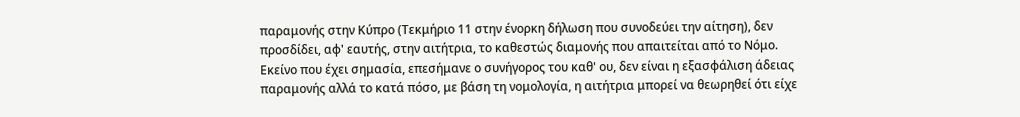παραμονής στην Κύπρο (Τεκμήριο 11 στην ένορκη δήλωση που συνοδεύει την αίτηση), δεν προσδίδει, αφ' εαυτής, στην αιτήτρια, το καθεστώς διαμονής που απαιτείται από το Νόμο. Εκείνο που έχει σημασία, επεσήμανε ο συνήγορος του καθ' ου, δεν είναι η εξασφάλιση άδειας παραμονής αλλά το κατά πόσο, με βάση τη νομολογία, η αιτήτρια μπορεί να θεωρηθεί ότι είχε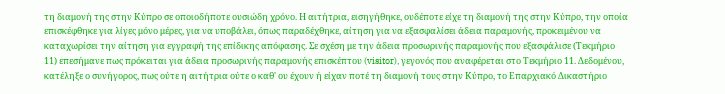τη διαμονή της στην Κύπρο σε οποιοδήποτε ουσιώδη χρόνο. Η αιτήτρια, εισηγήθηκε, ουδέποτε είχε τη διαμονή της στην Κύπρο, την οποία επισκέφθηκε για λίγες μόνο μέρες, για να υποβάλει, όπως παραδέχθηκε, αίτηση για να εξασφαλίσει άδεια παραμονής, προκειμένου να καταχωρίσει την αίτηση για εγγραφή της επίδικης απόφασης. Σε σχέση με την άδεια προσωρινής παραμονής που εξασφάλισε (Τεκμήριο 11) επεσήμανε πως πρόκειται για άδεια προσωρινής παραμονής επισκέπτου (visitor), γεγονός που αναφέρεται στο Τεκμήριο 11. Δεδομένου, κατέληξε ο συνήγορος, πως ούτε η αιτήτρια ούτε ο καθ' ου έχουν ή είχαν ποτέ τη διαμονή τους στην Κύπρο, το Επαρχιακό Δικαστήριο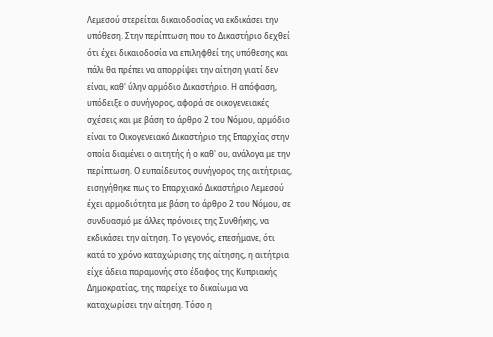Λεμεσού στερείται δικαιοδοσίας να εκδικάσει την υπόθεση. Στην περίπτωση που το Δικαστήριο δεχθεί ότι έχει δικαιοδοσία να επιληφθεί της υπόθεσης και πάλι θα πρέπει να απορρίψει την αίτηση γιατί δεν είναι, καθ' ύλην αρμόδιο Δικαστήριο. Η απόφαση, υπόδειξε ο συνήγορος, αφορά σε οικογενειακές σχέσεις και με βάση το άρθρο 2 του Νόμου, αρμόδιο είναι το Οικογενειακό Δικαστήριο της Επαρχίας στην οποία διαμένει ο αιτητής ή ο καθ' ου, ανάλογα με την περίπτωση. Ο ευπαίδευτος συνήγορος της αιτήτριας, εισηγήθηκε πως το Επαρχιακό Δικαστήριο Λεμεσού έχει αρμοδιότητα με βάση το άρθρο 2 του Νόμου, σε συνδυασμό με άλλες πρόνοιες της Συνθήκης, να εκδικάσει την αίτηση. Το γεγονός, επεσήμανε, ότι κατά το χρόνο καταχώρισης της αίτησης, η αιτήτρια είχε άδεια παραμονής στο έδαφος της Κυπριακής Δημοκρατίας, της παρείχε το δικαίωμα να καταχωρίσει την αίτηση. Τόσο η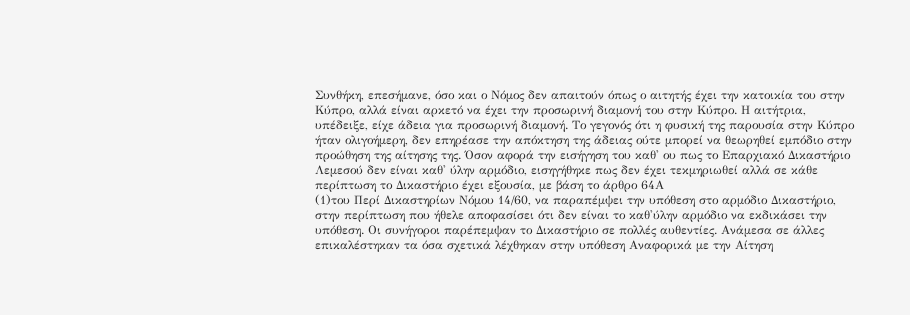Συνθήκη, επεσήμανε, όσο και ο Νόμος δεν απαιτούν όπως ο αιτητής έχει την κατοικία του στην Κύπρο, αλλά είναι αρκετό να έχει την προσωρινή διαμονή του στην Κύπρο. Η αιτήτρια, υπέδειξε, είχε άδεια για προσωρινή διαμονή. Το γεγονός ότι η φυσική της παρουσία στην Κύπρο ήταν ολιγοήμερη, δεν επηρέασε την απόκτηση της άδειας ούτε μπορεί να θεωρηθεί εμπόδιο στην προώθηση της αίτησης της. Όσον αφορά την εισήγηση του καθ' ου πως το Επαρχιακό Δικαστήριο Λεμεσού δεν είναι καθ' ύλην αρμόδιο, εισηγήθηκε πως δεν έχει τεκμηριωθεί αλλά σε κάθε περίπτωση το Δικαστήριο έχει εξουσία, με βάση το άρθρο 64Α
(1)του Περί Δικαστηρίων Νόμου 14/60, να παραπέμψει την υπόθεση στο αρμόδιο Δικαστήριο, στην περίπτωση που ήθελε αποφασίσει ότι δεν είναι το καθ'ύλην αρμόδιο να εκδικάσει την υπόθεση. Οι συνήγοροι παρέπεμψαν το Δικαστήριο σε πολλές αυθεντίες. Ανάμεσα σε άλλες επικαλέστηκαν τα όσα σχετικά λέχθηκαν στην υπόθεση Αναφορικά με την Αίτηση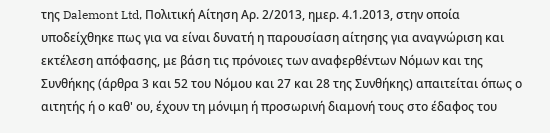της Dalemont Ltd, Πολιτική Αίτηση Αρ. 2/2013, ημερ. 4.1.2013, στην οποία υποδείχθηκε πως για να είναι δυνατή η παρουσίαση αίτησης για αναγνώριση και εκτέλεση απόφασης, με βάση τις πρόνοιες των αναφερθέντων Νόμων και της Συνθήκης (άρθρα 3 και 52 του Νόμου και 27 και 28 της Συνθήκης) απαιτείται όπως ο αιτητής ή ο καθ' ου, έχουν τη μόνιμη ή προσωρινή διαμονή τους στο έδαφος του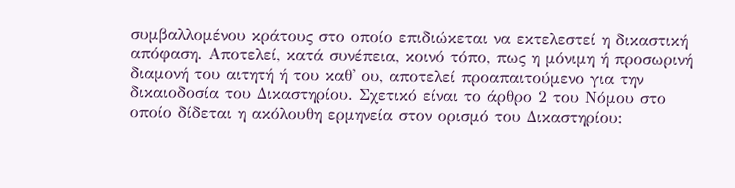συμβαλλομένου κράτους στο οποίο επιδιώκεται να εκτελεστεί η δικαστική απόφαση. Αποτελεί, κατά συνέπεια, κοινό τόπο, πως η μόνιμη ή προσωρινή διαμονή του αιτητή ή του καθ' ου, αποτελεί προαπαιτούμενο για την δικαιοδοσία του Δικαστηρίου. Σχετικό είναι το άρθρο 2 του Νόμου στο οποίο δίδεται η ακόλουθη ερμηνεία στον ορισμό του Δικαστηρίου: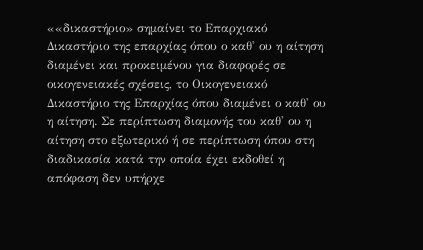««δικαστήριο» σημαίνει το Επαρχιακό Δικαστήριο της επαρχίας όπου ο καθ' ου η αίτηση διαμένει και προκειμένου για διαφορές σε οικογενειακές σχέσεις, το Οικογενειακό Δικαστήριο της Επαρχίας όπου διαμένει ο καθ' ου η αίτηση. Σε περίπτωση διαμονής του καθ' ου η αίτηση στο εξωτερικό ή σε περίπτωση όπου στη διαδικασία κατά την οποία έχει εκδοθεί η απόφαση δεν υπήρχε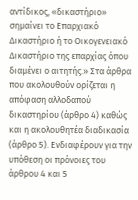αντίδικος, «δικαστήριο» σημαίνει το Επαρχιακό Δικαστήριο ή το Οικογενειακό Δικαστήριο της επαρχίας όπου διαμένει ο αιτητής.» Στα άρθρα που ακολουθούν ορίζεται η απόφαση αλλοδαπού δικαστηρίου (άρθρο 4) καθώς και η ακολουθητέα διαδικασία (άρθρο 5). Ενδιαφέρουν για την υπόθεση οι πρόνοιες του άρθρου 4 και 5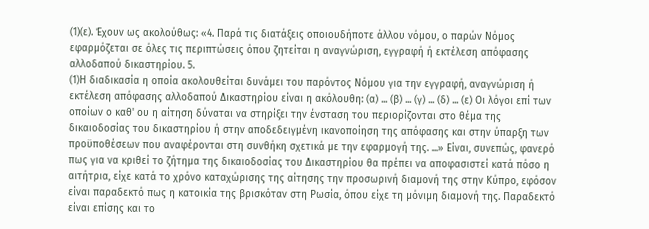(1)(ε). Έχουν ως ακολούθως: «4. Παρά τις διατάξεις οποιουδήποτε άλλου νόμου, ο παρών Νόμος εφαρμόζεται σε όλες τις περιπτώσεις όπου ζητείται η αναγνώριση, εγγραφή ή εκτέλεση απόφασης αλλοδαπού δικαστηρίου. 5.
(1)Η διαδικασία η οποία ακολουθείται δυνάμει του παρόντος Νόμου για την εγγραφή, αναγνώριση ή εκτέλεση απόφασης αλλοδαπού Δικαστηρίου είναι η ακόλουθη: (α) ... (β) ... (γ) ... (δ) ... (ε) Οι λόγοι επί των οποίων ο καθ' ου η αίτηση δύναται να στηρίξει την ένσταση του περιορίζονται στο θέμα της δικαιοδοσίας του δικαστηρίου ή στην αποδεδειγμένη ικανοποίηση της απόφασης και στην ύπαρξη των προϋποθέσεων που αναφέρονται στη συνθήκη σχετικά με την εφαρμογή της. ...» Είναι, συνεπώς, φανερό πως για να κριθεί το ζήτημα της δικαιοδοσίας του Δικαστηρίου θα πρέπει να αποφασιστεί κατά πόσο η αιτήτρια, είχε κατά το χρόνο καταχώρισης της αίτησης την προσωρινή διαμονή της στην Κύπρο, εφόσον είναι παραδεκτό πως η κατοικία της βρισκόταν στη Ρωσία, όπου είχε τη μόνιμη διαμονή της. Παραδεκτό είναι επίσης και το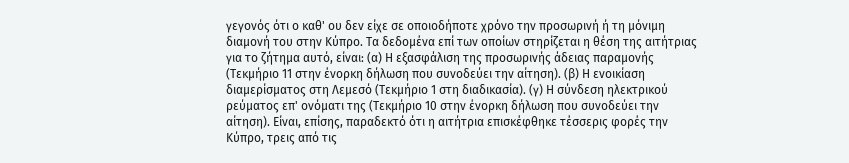γεγονός ότι ο καθ' ου δεν είχε σε οποιοδήποτε χρόνο την προσωρινή ή τη μόνιμη διαμονή του στην Κύπρο. Τα δεδομένα επί των οποίων στηρίζεται η θέση της αιτήτριας για το ζήτημα αυτό, είναι: (α) Η εξασφάλιση της προσωρινής άδειας παραμονής (Τεκμήριο 11 στην ένορκη δήλωση που συνοδεύει την αίτηση). (β) Η ενοικίαση διαμερίσματος στη Λεμεσό (Τεκμήριο 1 στη διαδικασία). (γ) Η σύνδεση ηλεκτρικού ρεύματος επ' ονόματι της (Τεκμήριο 10 στην ένορκη δήλωση που συνοδεύει την αίτηση). Είναι, επίσης, παραδεκτό ότι η αιτήτρια επισκέφθηκε τέσσερις φορές την Κύπρο, τρεις από τις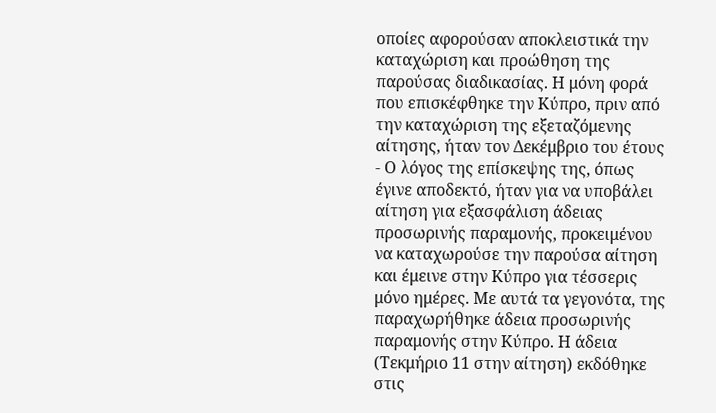οποίες αφορούσαν αποκλειστικά την καταχώριση και προώθηση της παρούσας διαδικασίας. Η μόνη φορά που επισκέφθηκε την Κύπρο, πριν από την καταχώριση της εξεταζόμενης αίτησης, ήταν τον Δεκέμβριο του έτους
- Ο λόγος της επίσκεψης της, όπως έγινε αποδεκτό, ήταν για να υποβάλει αίτηση για εξασφάλιση άδειας προσωρινής παραμονής, προκειμένου να καταχωρούσε την παρούσα αίτηση και έμεινε στην Κύπρο για τέσσερις μόνο ημέρες. Με αυτά τα γεγονότα, της παραχωρήθηκε άδεια προσωρινής παραμονής στην Κύπρο. Η άδεια (Τεκμήριο 11 στην αίτηση) εκδόθηκε στις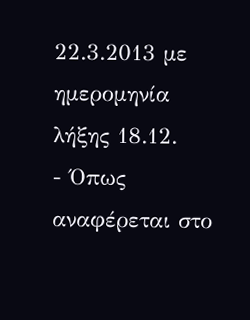22.3.2013 με ημερομηνία λήξης 18.12.
- Όπως αναφέρεται στο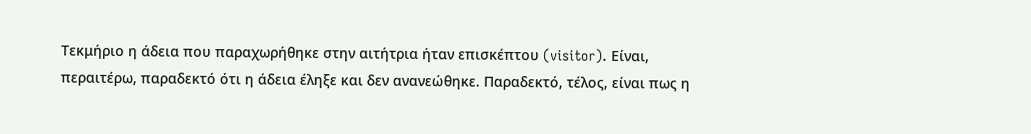Τεκμήριο η άδεια που παραχωρήθηκε στην αιτήτρια ήταν επισκέπτου (visitor). Είναι, περαιτέρω, παραδεκτό ότι η άδεια έληξε και δεν ανανεώθηκε. Παραδεκτό, τέλος, είναι πως η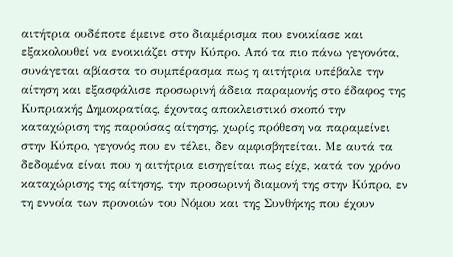αιτήτρια ουδέποτε έμεινε στο διαμέρισμα που ενοικίασε και εξακολουθεί να ενοικιάζει στην Κύπρο. Από τα πιο πάνω γεγονότα, συνάγεται αβίαστα το συμπέρασμα πως η αιτήτρια υπέβαλε την αίτηση και εξασφάλισε προσωρινή άδεια παραμονής στο έδαφος της Κυπριακής Δημοκρατίας, έχοντας αποκλειστικό σκοπό την καταχώριση της παρούσας αίτησης, χωρίς πρόθεση να παραμείνει στην Κύπρο, γεγονός που εν τέλει, δεν αμφισβητείται. Με αυτά τα δεδομένα είναι που η αιτήτρια εισηγείται πως είχε, κατά τον χρόνο καταχώρισης της αίτησης, την προσωρινή διαμονή της στην Κύπρο, εν τη εννοία των προνοιών του Νόμου και της Συνθήκης που έχουν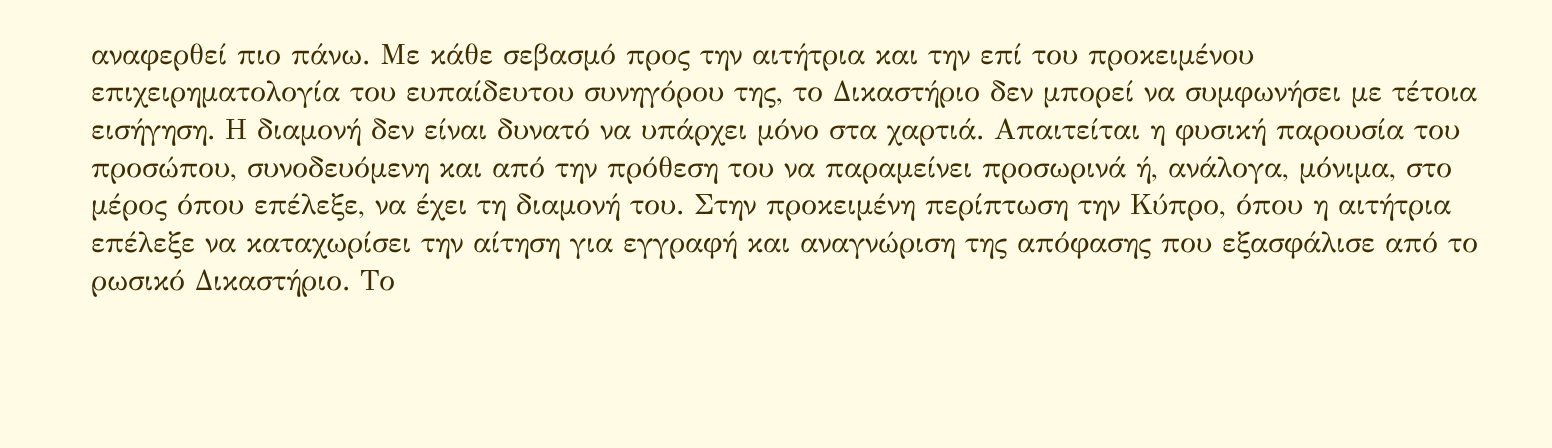αναφερθεί πιο πάνω. Με κάθε σεβασμό προς την αιτήτρια και την επί του προκειμένου επιχειρηματολογία του ευπαίδευτου συνηγόρου της, το Δικαστήριο δεν μπορεί να συμφωνήσει με τέτοια εισήγηση. Η διαμονή δεν είναι δυνατό να υπάρχει μόνο στα χαρτιά. Απαιτείται η φυσική παρουσία του προσώπου, συνοδευόμενη και από την πρόθεση του να παραμείνει προσωρινά ή, ανάλογα, μόνιμα, στο μέρος όπου επέλεξε, να έχει τη διαμονή του. Στην προκειμένη περίπτωση την Κύπρο, όπου η αιτήτρια επέλεξε να καταχωρίσει την αίτηση για εγγραφή και αναγνώριση της απόφασης που εξασφάλισε από το ρωσικό Δικαστήριο. Το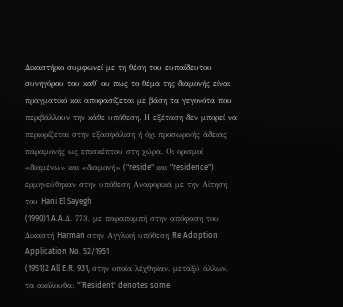Δικαστήριο συμφωνεί με τη θέση του ευπαίδευτου συνηγόρου του καθ' ου πως το θέμα της διαμονής είναι πραγματικό και αποφασίζεται με βάση τα γεγονότα που περιβάλλουν την κάθε υπόθεση. Η εξέταση δεν μπορεί να περιορίζεται στην εξασφάλιση ή όχι προσωρινής άδειας παραμονής ως επισκέπτου στη χώρα. Οι ορισμοί «διαμένω» και «διαμονή» ("reside" και "residence") ερμηνεύθηκαν στην υπόθεση Αναφορικά με την Αίτηση του Hani El Sayegh
(1990)1 A.A.Δ. 773, με παραπομπή στην απόφαση του Δικαστή Harman στην Αγγλική υπόθεση Re Adoption Application No. 52/1951
(1951)2 All E.R. 931, στην οποία λέχθηκαν, μεταξύ άλλων, τα ακόλουθα: "`Resident' denotes some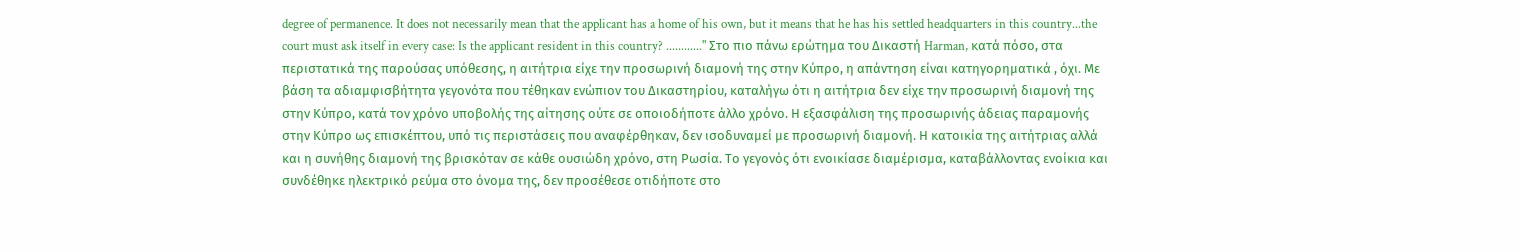degree of permanence. It does not necessarily mean that the applicant has a home of his own, but it means that he has his settled headquarters in this country...the court must ask itself in every case: Is the applicant resident in this country? ............" Στο πιο πάνω ερώτημα του Δικαστή Harman, κατά πόσο, στα περιστατικά της παρούσας υπόθεσης, η αιτήτρια είχε την προσωρινή διαμονή της στην Κύπρο, η απάντηση είναι κατηγορηματικά , όχι. Με βάση τα αδιαμφισβήτητα γεγονότα που τέθηκαν ενώπιον του Δικαστηρίου, καταλήγω ότι η αιτήτρια δεν είχε την προσωρινή διαμονή της στην Κύπρο, κατά τον χρόνο υποβολής της αίτησης ούτε σε οποιοδήποτε άλλο χρόνο. Η εξασφάλιση της προσωρινής άδειας παραμονής στην Κύπρο ως επισκέπτου, υπό τις περιστάσεις που αναφέρθηκαν, δεν ισοδυναμεί με προσωρινή διαμονή. Η κατοικία της αιτήτριας αλλά και η συνήθης διαμονή της βρισκόταν σε κάθε ουσιώδη χρόνο, στη Ρωσία. Το γεγονός ότι ενοικίασε διαμέρισμα, καταβάλλοντας ενοίκια και συνδέθηκε ηλεκτρικό ρεύμα στο όνομα της, δεν προσέθεσε οτιδήποτε στο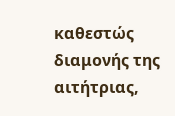καθεστώς διαμονής της αιτήτριας,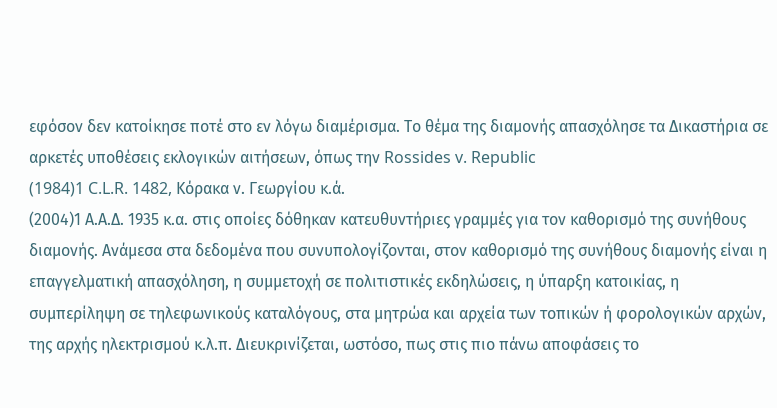εφόσον δεν κατοίκησε ποτέ στο εν λόγω διαμέρισμα. Το θέμα της διαμονής απασχόλησε τα Δικαστήρια σε αρκετές υποθέσεις εκλογικών αιτήσεων, όπως την Rossides v. Republic
(1984)1 C.L.R. 1482, Κόρακα ν. Γεωργίου κ.ά.
(2004)1 Α.Α.Δ. 1935 κ.α. στις οποίες δόθηκαν κατευθυντήριες γραμμές για τον καθορισμό της συνήθους διαμονής. Ανάμεσα στα δεδομένα που συνυπολογίζονται, στον καθορισμό της συνήθους διαμονής είναι η επαγγελματική απασχόληση, η συμμετοχή σε πολιτιστικές εκδηλώσεις, η ύπαρξη κατοικίας, η συμπερίληψη σε τηλεφωνικούς καταλόγους, στα μητρώα και αρχεία των τοπικών ή φορολογικών αρχών, της αρχής ηλεκτρισμού κ.λ.π. Διευκρινίζεται, ωστόσο, πως στις πιο πάνω αποφάσεις το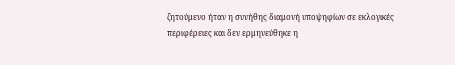ζητούμενο ήταν η συνήθης διαμονή υποψηφίων σε εκλογικές περιφέρειες και δεν ερμηνεύθηκε η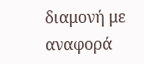διαμονή με αναφορά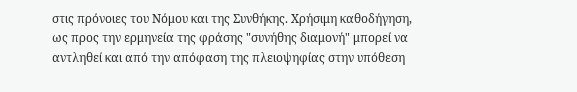στις πρόνοιες του Νόμου και της Συνθήκης. Χρήσιμη καθοδήγηση, ως προς την ερμηνεία της φράσης "συνήθης διαμονή" μπορεί να αντληθεί και από την απόφαση της πλειοψηφίας στην υπόθεση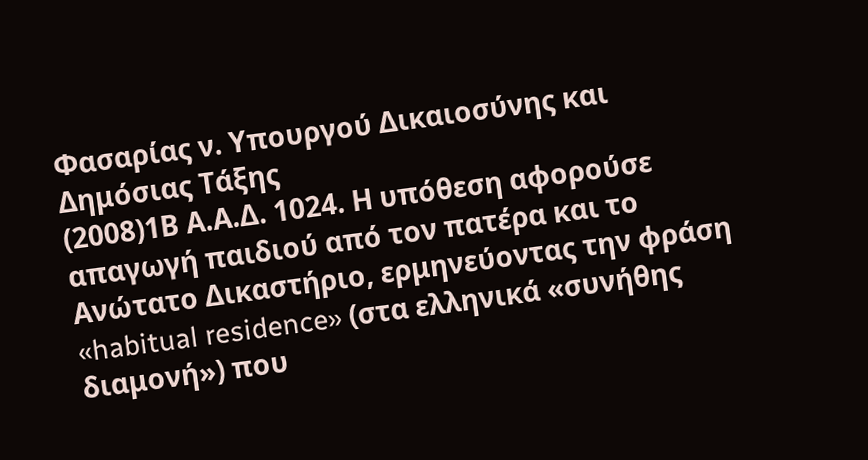Φασαρίας ν. Υπουργού Δικαιοσύνης και Δημόσιας Τάξης
(2008)1Β Α.Α.Δ. 1024. Η υπόθεση αφορούσε απαγωγή παιδιού από τον πατέρα και το Ανώτατο Δικαστήριο, ερμηνεύοντας την φράση «habitual residence» (στα ελληνικά «συνήθης διαμονή») που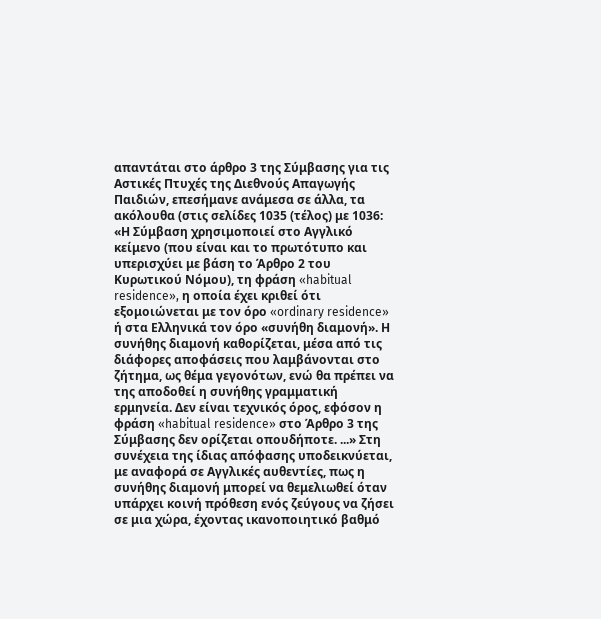απαντάται στο άρθρο 3 της Σύμβασης για τις Αστικές Πτυχές της Διεθνούς Απαγωγής Παιδιών, επεσήμανε ανάμεσα σε άλλα, τα ακόλουθα (στις σελίδες 1035 (τέλος) με 1036: «Η Σύμβαση χρησιμοποιεί στο Αγγλικό κείμενο (που είναι και το πρωτότυπο και υπερισχύει με βάση το Άρθρο 2 του Κυρωτικού Νόμου), τη φράση «habitual residence», η οποία έχει κριθεί ότι εξομοιώνεται με τον όρο «ordinary residence» ή στα Ελληνικά τον όρο «συνήθη διαμονή». Η συνήθης διαμονή καθορίζεται, μέσα από τις διάφορες αποφάσεις που λαμβάνονται στο ζήτημα, ως θέμα γεγονότων, ενώ θα πρέπει να της αποδοθεί η συνήθης γραμματική ερμηνεία. Δεν είναι τεχνικός όρος, εφόσον η φράση «habitual residence» στο Άρθρο 3 της Σύμβασης δεν ορίζεται οπουδήποτε. ...» Στη συνέχεια της ίδιας απόφασης υποδεικνύεται, με αναφορά σε Αγγλικές αυθεντίες, πως η συνήθης διαμονή μπορεί να θεμελιωθεί όταν υπάρχει κοινή πρόθεση ενός ζεύγους να ζήσει σε μια χώρα, έχοντας ικανοποιητικό βαθμό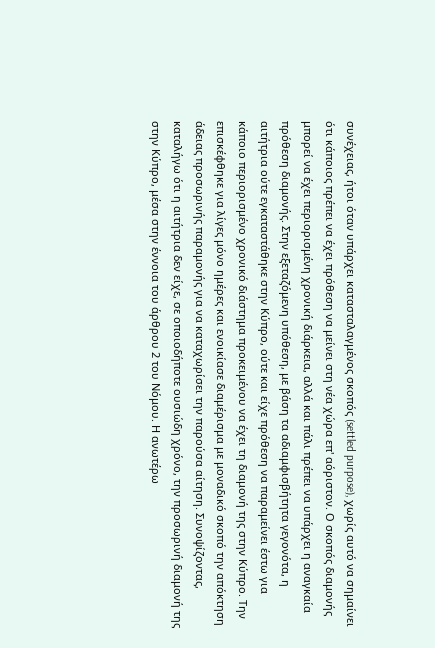συνέχειας, ήτοι όταν υπάρχει κατασταλαγμένος σκοπός (settled purpose), χωρίς αυτό να σημαίνει ότι κάποιος πρέπει να έχει πρόθεση να μείνει στη νέα χώρα επ' αόριστον. Ο σκοπός διαμονής μπορεί να έχει περιορισμένη χρονική διάρκεια, αλλά και πάλι πρέπει να υπάρχει η αναγκαία πρόθεση διαμονής. Στην εξεταζόμενη υπόθεση, με βάση τα αδιαμφισβήτητα γεγονότα, η αιτήτρια ούτε εγκαταστάθηκε στην Κύπρο, ούτε και είχε πρόθεση να παραμείνει έστω για κάποιο περιορισμένο χρονικό διάστημα προκειμένου να έχει τη διαμονή της στην Κύπρο. Την επισκέφθηκε για λίγες μόνο ημέρες και ενοικίασε διαμέρισμα με μοναδικό σκοπό την απόκτηση άδειας προσωρινής παραμονής για να καταχωρίσει την παρούσα αίτηση. Συνοψίζοντας, καταλήγω ότι η αιτήτρια δεν είχε, σε οποιοδήποτε ουσιώδη χρόνο, την προσωρινή διαμονή της στην Κύπρο, μέσα στην έννοια του άρθρου 2 του Νόμου. Η ανωτέρω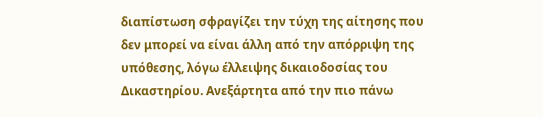διαπίστωση σφραγίζει την τύχη της αίτησης που δεν μπορεί να είναι άλλη από την απόρριψη της υπόθεσης, λόγω έλλειψης δικαιοδοσίας του Δικαστηρίου. Ανεξάρτητα από την πιο πάνω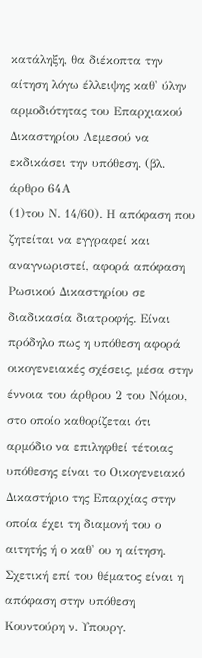κατάληξη, θα διέκοπτα την αίτηση λόγω έλλειψης καθ' ύλην αρμοδιότητας του Επαρχιακού Δικαστηρίου Λεμεσού να εκδικάσει την υπόθεση. (βλ. άρθρο 64Α
(1)του Ν. 14/60). Η απόφαση που ζητείται να εγγραφεί και αναγνωριστεί, αφορά απόφαση Ρωσικού Δικαστηρίου σε διαδικασία διατροφής. Είναι πρόδηλο πως η υπόθεση αφορά οικογενειακές σχέσεις, μέσα στην έννοια του άρθρου 2 του Νόμου, στο οποίο καθορίζεται ότι αρμόδιο να επιληφθεί τέτοιας υπόθεσης είναι το Οικογενειακό Δικαστήριο της Επαρχίας στην οποία έχει τη διαμονή του ο αιτητής ή ο καθ' ου η αίτηση. Σχετική επί του θέματος είναι η απόφαση στην υπόθεση Κουντούρη ν. Υπουργ.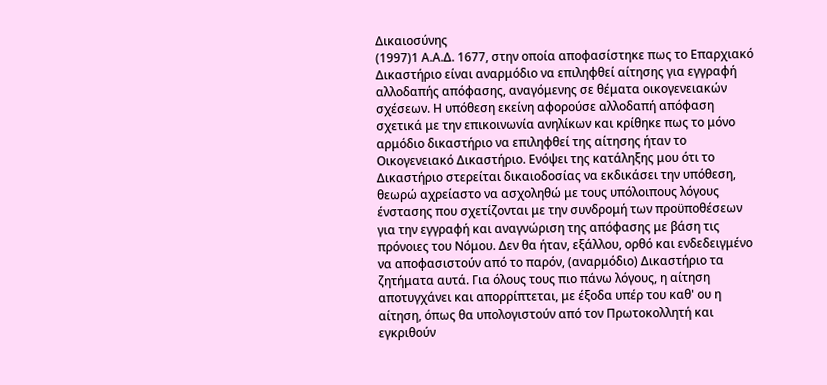Δικαιοσύνης
(1997)1 Α.Α.Δ. 1677, στην οποία αποφασίστηκε πως το Επαρχιακό Δικαστήριο είναι αναρμόδιο να επιληφθεί αίτησης για εγγραφή αλλοδαπής απόφασης, αναγόμενης σε θέματα οικογενειακών σχέσεων. Η υπόθεση εκείνη αφορούσε αλλοδαπή απόφαση σχετικά με την επικοινωνία ανηλίκων και κρίθηκε πως το μόνο αρμόδιο δικαστήριο να επιληφθεί της αίτησης ήταν το Οικογενειακό Δικαστήριο. Ενόψει της κατάληξης μου ότι το Δικαστήριο στερείται δικαιοδοσίας να εκδικάσει την υπόθεση, θεωρώ αχρείαστο να ασχοληθώ με τους υπόλοιπους λόγους ένστασης που σχετίζονται με την συνδρομή των προϋποθέσεων για την εγγραφή και αναγνώριση της απόφασης με βάση τις πρόνοιες του Νόμου. Δεν θα ήταν, εξάλλου, ορθό και ενδεδειγμένο να αποφασιστούν από το παρόν, (αναρμόδιο) Δικαστήριο τα ζητήματα αυτά. Για όλους τους πιο πάνω λόγους, η αίτηση αποτυγχάνει και απορρίπτεται, με έξοδα υπέρ του καθ' ου η αίτηση, όπως θα υπολογιστούν από τον Πρωτοκολλητή και εγκριθούν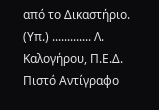από το Δικαστήριο. (Υπ.) ............. Λ. Καλογήρου, Π.Ε.Δ. Πιστό Αντίγραφο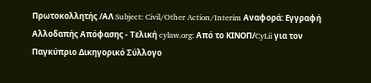Πρωτοκολλητής /ΑΛ Subject: Civil/Other Action/Interim Αναφορά: Εγγραφή Αλλοδαπής Απόφασης - Τελική cylaw.org: Από το ΚΙΝOΠ/CyLii για τον Παγκύπριο Δικηγορικό Σύλλογο